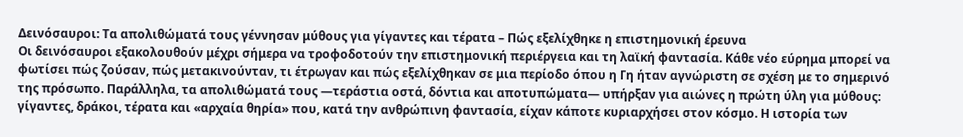Δεινόσαυροι: Τα απολιθώματά τους γέννησαν μύθους για γίγαντες και τέρατα – Πώς εξελίχθηκε η επιστημονική έρευνα
Οι δεινόσαυροι εξακολουθούν μέχρι σήμερα να τροφοδοτούν την επιστημονική περιέργεια και τη λαϊκή φαντασία. Κάθε νέο εύρημα μπορεί να φωτίσει πώς ζούσαν, πώς μετακινούνταν, τι έτρωγαν και πώς εξελίχθηκαν σε μια περίοδο όπου η Γη ήταν αγνώριστη σε σχέση με το σημερινό της πρόσωπο. Παράλληλα, τα απολιθώματά τους —τεράστια οστά, δόντια και αποτυπώματα— υπήρξαν για αιώνες η πρώτη ύλη για μύθους: γίγαντες, δράκοι, τέρατα και «αρχαία θηρία» που, κατά την ανθρώπινη φαντασία, είχαν κάποτε κυριαρχήσει στον κόσμο. Η ιστορία των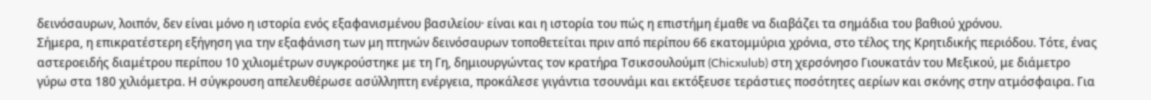δεινόσαυρων, λοιπόν, δεν είναι μόνο η ιστορία ενός εξαφανισμένου βασιλείου· είναι και η ιστορία του πώς η επιστήμη έμαθε να διαβάζει τα σημάδια του βαθιού χρόνου.
Σήμερα, η επικρατέστερη εξήγηση για την εξαφάνιση των μη πτηνών δεινόσαυρων τοποθετείται πριν από περίπου 66 εκατομμύρια χρόνια, στο τέλος της Κρητιδικής περιόδου. Τότε, ένας αστεροειδής διαμέτρου περίπου 10 χιλιομέτρων συγκρούστηκε με τη Γη, δημιουργώντας τον κρατήρα Τσικσουλούμπ (Chicxulub) στη χερσόνησο Γιουκατάν του Μεξικού, με διάμετρο γύρω στα 180 χιλιόμετρα. Η σύγκρουση απελευθέρωσε ασύλληπτη ενέργεια, προκάλεσε γιγάντια τσουνάμι και εκτόξευσε τεράστιες ποσότητες αερίων και σκόνης στην ατμόσφαιρα. Για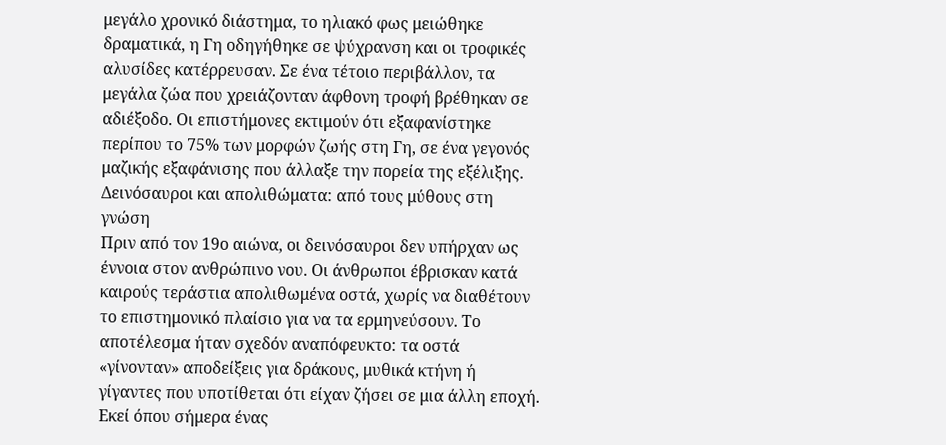μεγάλο χρονικό διάστημα, το ηλιακό φως μειώθηκε δραματικά, η Γη οδηγήθηκε σε ψύχρανση και οι τροφικές αλυσίδες κατέρρευσαν. Σε ένα τέτοιο περιβάλλον, τα μεγάλα ζώα που χρειάζονταν άφθονη τροφή βρέθηκαν σε αδιέξοδο. Οι επιστήμονες εκτιμούν ότι εξαφανίστηκε περίπου το 75% των μορφών ζωής στη Γη, σε ένα γεγονός μαζικής εξαφάνισης που άλλαξε την πορεία της εξέλιξης.
Δεινόσαυροι και απολιθώματα: από τους μύθους στη γνώση
Πριν από τον 19ο αιώνα, οι δεινόσαυροι δεν υπήρχαν ως έννοια στον ανθρώπινο νου. Οι άνθρωποι έβρισκαν κατά καιρούς τεράστια απολιθωμένα οστά, χωρίς να διαθέτουν το επιστημονικό πλαίσιο για να τα ερμηνεύσουν. Το αποτέλεσμα ήταν σχεδόν αναπόφευκτο: τα οστά «γίνονταν» αποδείξεις για δράκους, μυθικά κτήνη ή γίγαντες που υποτίθεται ότι είχαν ζήσει σε μια άλλη εποχή. Εκεί όπου σήμερα ένας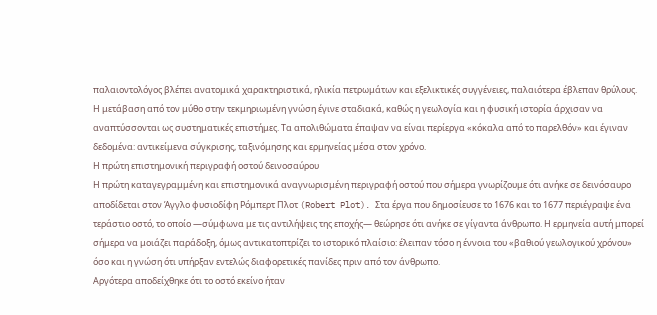παλαιοντολόγος βλέπει ανατομικά χαρακτηριστικά, ηλικία πετρωμάτων και εξελικτικές συγγένειες, παλαιότερα έβλεπαν θρύλους.
Η μετάβαση από τον μύθο στην τεκμηριωμένη γνώση έγινε σταδιακά, καθώς η γεωλογία και η φυσική ιστορία άρχισαν να αναπτύσσονται ως συστηματικές επιστήμες. Τα απολιθώματα έπαψαν να είναι περίεργα «κόκαλα από το παρελθόν» και έγιναν δεδομένα: αντικείμενα σύγκρισης, ταξινόμησης και ερμηνείας μέσα στον χρόνο.
Η πρώτη επιστημονική περιγραφή οστού δεινοσαύρου
Η πρώτη καταγεγραμμένη και επιστημονικά αναγνωρισμένη περιγραφή οστού που σήμερα γνωρίζουμε ότι ανήκε σε δεινόσαυρο αποδίδεται στον Άγγλο φυσιοδίφη Ρόμπερτ Πλοτ (Robert Plot). Στα έργα που δημοσίευσε το 1676 και το 1677 περιέγραψε ένα τεράστιο οστό, το οποίο —σύμφωνα με τις αντιλήψεις της εποχής— θεώρησε ότι ανήκε σε γίγαντα άνθρωπο. Η ερμηνεία αυτή μπορεί σήμερα να μοιάζει παράδοξη, όμως αντικατοπτρίζει το ιστορικό πλαίσιο: έλειπαν τόσο η έννοια του «βαθιού γεωλογικού χρόνου» όσο και η γνώση ότι υπήρξαν εντελώς διαφορετικές πανίδες πριν από τον άνθρωπο.
Αργότερα αποδείχθηκε ότι το οστό εκείνο ήταν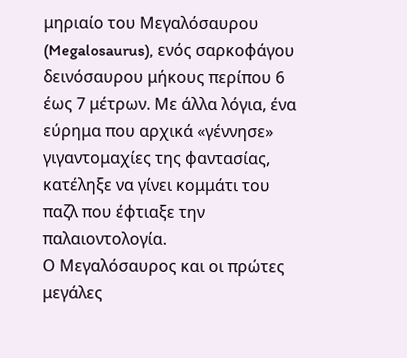μηριαίο του Μεγαλόσαυρου (Megalosaurus), ενός σαρκοφάγου δεινόσαυρου μήκους περίπου 6 έως 7 μέτρων. Με άλλα λόγια, ένα εύρημα που αρχικά «γέννησε» γιγαντομαχίες της φαντασίας, κατέληξε να γίνει κομμάτι του παζλ που έφτιαξε την παλαιοντολογία.
Ο Μεγαλόσαυρος και οι πρώτες μεγάλες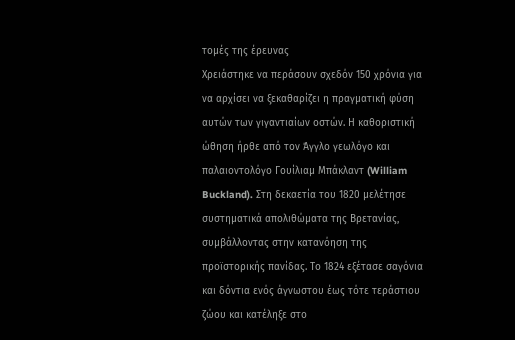τομές της έρευνας
Χρειάστηκε να περάσουν σχεδόν 150 χρόνια για να αρχίσει να ξεκαθαρίζει η πραγματική φύση αυτών των γιγαντιαίων οστών. Η καθοριστική ώθηση ήρθε από τον Άγγλο γεωλόγο και παλαιοντολόγο Γουίλιαμ Μπάκλαντ (William Buckland). Στη δεκαετία του 1820 μελέτησε συστηματικά απολιθώματα της Βρετανίας, συμβάλλοντας στην κατανόηση της προϊστορικής πανίδας. Το 1824 εξέτασε σαγόνια και δόντια ενός άγνωστου έως τότε τεράστιου ζώου και κατέληξε στο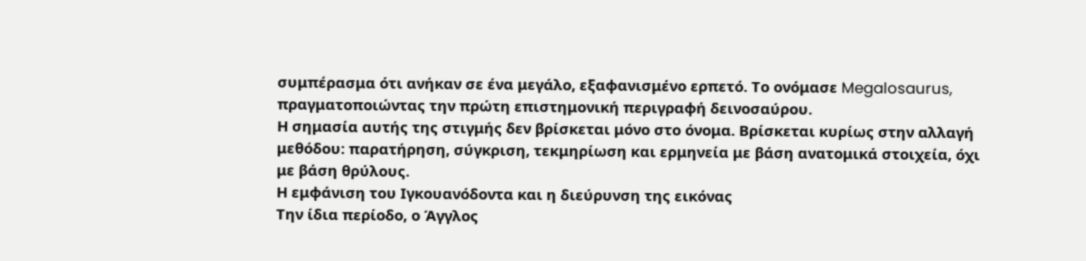συμπέρασμα ότι ανήκαν σε ένα μεγάλο, εξαφανισμένο ερπετό. Το ονόμασε Megalosaurus, πραγματοποιώντας την πρώτη επιστημονική περιγραφή δεινοσαύρου.
Η σημασία αυτής της στιγμής δεν βρίσκεται μόνο στο όνομα. Βρίσκεται κυρίως στην αλλαγή μεθόδου: παρατήρηση, σύγκριση, τεκμηρίωση και ερμηνεία με βάση ανατομικά στοιχεία, όχι με βάση θρύλους.
Η εμφάνιση του Ιγκουανόδοντα και η διεύρυνση της εικόνας
Την ίδια περίοδο, ο Άγγλος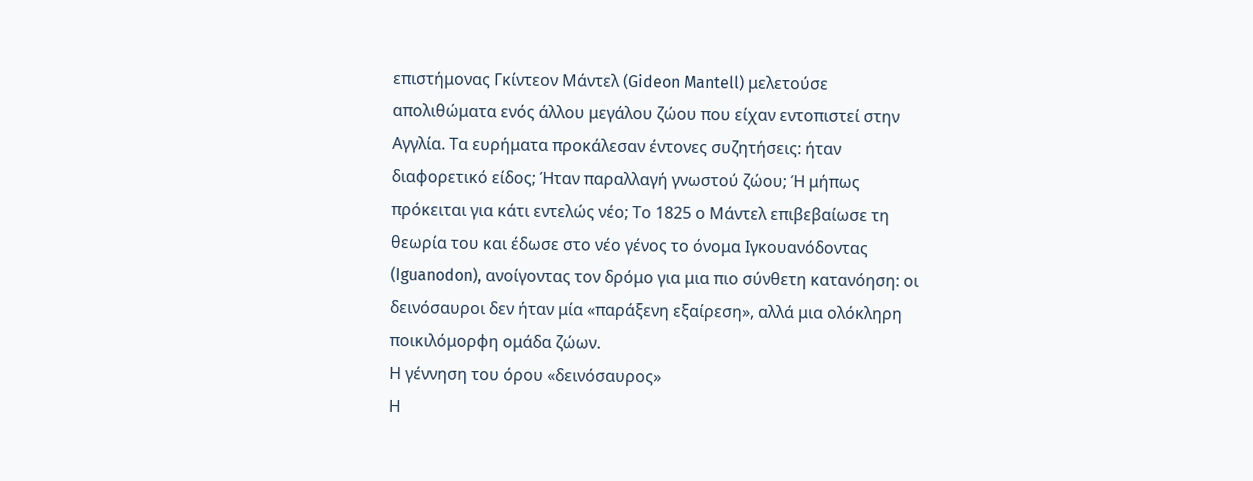επιστήμονας Γκίντεον Μάντελ (Gideon Mantell) μελετούσε απολιθώματα ενός άλλου μεγάλου ζώου που είχαν εντοπιστεί στην Αγγλία. Τα ευρήματα προκάλεσαν έντονες συζητήσεις: ήταν διαφορετικό είδος; Ήταν παραλλαγή γνωστού ζώου; Ή μήπως πρόκειται για κάτι εντελώς νέο; Το 1825 ο Μάντελ επιβεβαίωσε τη θεωρία του και έδωσε στο νέο γένος το όνομα Ιγκουανόδοντας (Iguanodon), ανοίγοντας τον δρόμο για μια πιο σύνθετη κατανόηση: οι δεινόσαυροι δεν ήταν μία «παράξενη εξαίρεση», αλλά μια ολόκληρη ποικιλόμορφη ομάδα ζώων.
Η γέννηση του όρου «δεινόσαυρος»
Η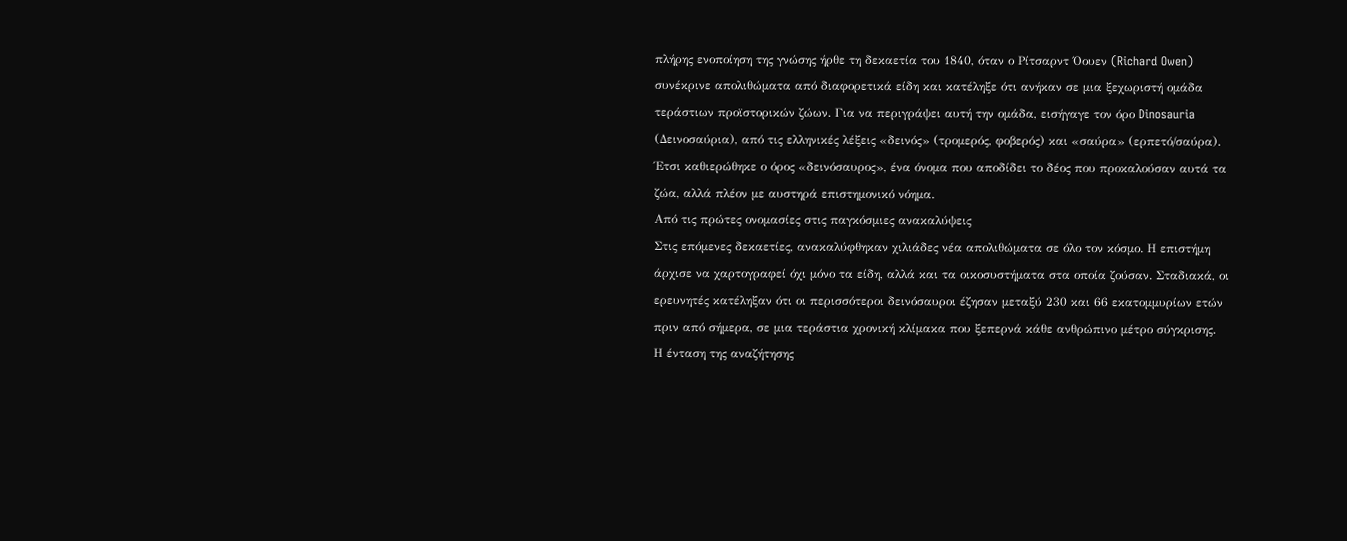πλήρης ενοποίηση της γνώσης ήρθε τη δεκαετία του 1840, όταν ο Ρίτσαρντ Όουεν (Richard Owen) συνέκρινε απολιθώματα από διαφορετικά είδη και κατέληξε ότι ανήκαν σε μια ξεχωριστή ομάδα τεράστιων προϊστορικών ζώων. Για να περιγράψει αυτή την ομάδα, εισήγαγε τον όρο Dinosauria (Δεινοσαύρια), από τις ελληνικές λέξεις «δεινός» (τρομερός, φοβερός) και «σαύρα» (ερπετό/σαύρα). Έτσι καθιερώθηκε ο όρος «δεινόσαυρος», ένα όνομα που αποδίδει το δέος που προκαλούσαν αυτά τα ζώα, αλλά πλέον με αυστηρά επιστημονικό νόημα.
Από τις πρώτες ονομασίες στις παγκόσμιες ανακαλύψεις
Στις επόμενες δεκαετίες, ανακαλύφθηκαν χιλιάδες νέα απολιθώματα σε όλο τον κόσμο. Η επιστήμη άρχισε να χαρτογραφεί όχι μόνο τα είδη, αλλά και τα οικοσυστήματα στα οποία ζούσαν. Σταδιακά, οι ερευνητές κατέληξαν ότι οι περισσότεροι δεινόσαυροι έζησαν μεταξύ 230 και 66 εκατομμυρίων ετών πριν από σήμερα, σε μια τεράστια χρονική κλίμακα που ξεπερνά κάθε ανθρώπινο μέτρο σύγκρισης.
Η ένταση της αναζήτησης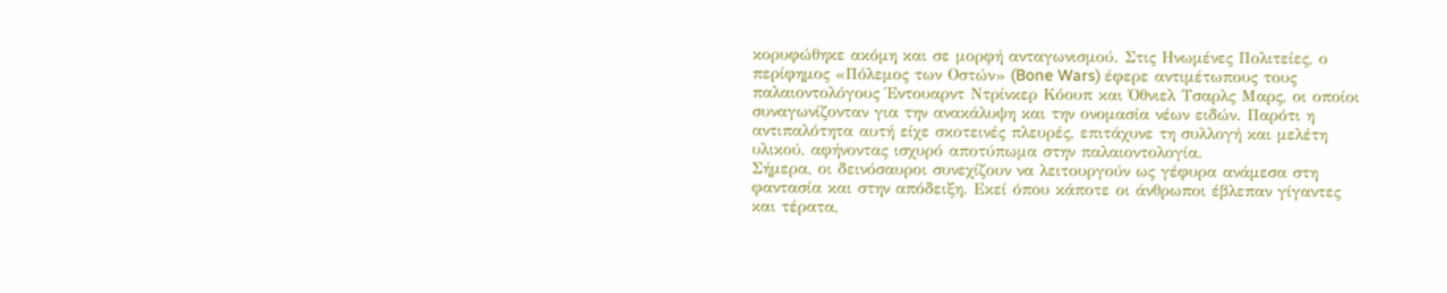κορυφώθηκε ακόμη και σε μορφή ανταγωνισμού. Στις Ηνωμένες Πολιτείες, ο περίφημος «Πόλεμος των Οστών» (Bone Wars) έφερε αντιμέτωπους τους παλαιοντολόγους Έντουαρντ Ντρίνκερ Κόουπ και Όθνιελ Τσαρλς Μαρς, οι οποίοι συναγωνίζονταν για την ανακάλυψη και την ονομασία νέων ειδών. Παρότι η αντιπαλότητα αυτή είχε σκοτεινές πλευρές, επιτάχυνε τη συλλογή και μελέτη υλικού, αφήνοντας ισχυρό αποτύπωμα στην παλαιοντολογία.
Σήμερα, οι δεινόσαυροι συνεχίζουν να λειτουργούν ως γέφυρα ανάμεσα στη φαντασία και στην απόδειξη. Εκεί όπου κάποτε οι άνθρωποι έβλεπαν γίγαντες και τέρατα,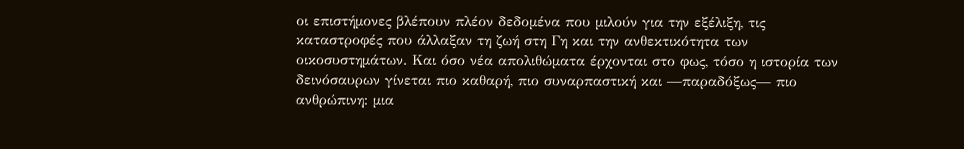οι επιστήμονες βλέπουν πλέον δεδομένα που μιλούν για την εξέλιξη, τις καταστροφές που άλλαξαν τη ζωή στη Γη και την ανθεκτικότητα των οικοσυστημάτων. Και όσο νέα απολιθώματα έρχονται στο φως, τόσο η ιστορία των δεινόσαυρων γίνεται πιο καθαρή, πιο συναρπαστική και —παραδόξως— πιο ανθρώπινη: μια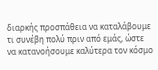διαρκής προσπάθεια να καταλάβουμε τι συνέβη πολύ πριν από εμάς, ώστε να κατανοήσουμε καλύτερα τον κόσμο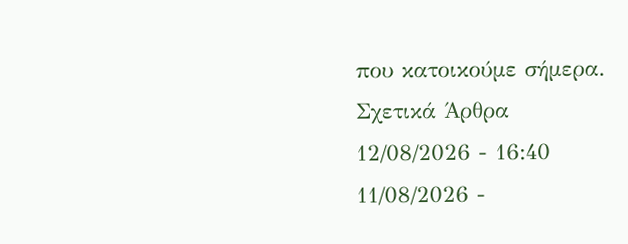που κατοικούμε σήμερα.
Σχετικά Άρθρα
12/08/2026 - 16:40
11/08/2026 -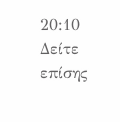20:10
Δείτε επίσης